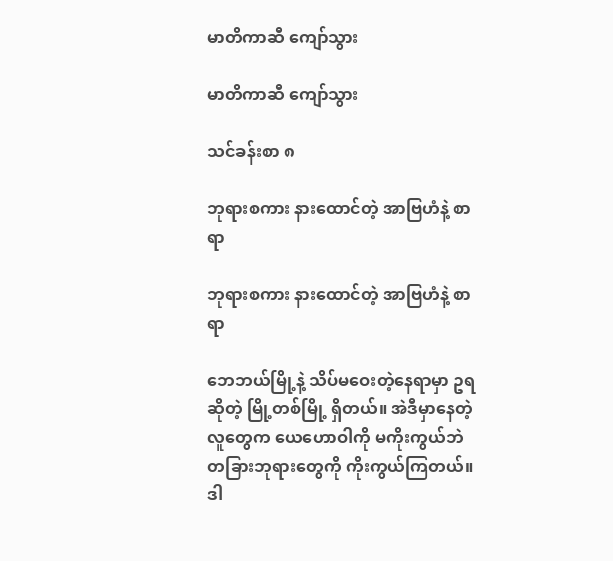မာတိကာဆီ ကျော်သွား

မာတိကာဆီ ကျော်သွား

သင်ခန်းစာ ၈

ဘုရားစကား နားထောင်တဲ့ အာဗြဟံနဲ့ စာရာ

ဘုရားစကား နားထောင်တဲ့ အာဗြဟံနဲ့ စာရာ

ဘေဘယ်မြို့နဲ့ သိပ်မဝေးတဲ့နေရာမှာ ဥရဆိုတဲ့ မြို့တစ်မြို့ ရှိတယ်။ အဲဒီမှာနေတဲ့ လူတွေက ယေဟောဝါကို မကိုးကွယ်ဘဲ တခြားဘုရားတွေကို ကိုးကွယ်ကြတယ်။ ဒါ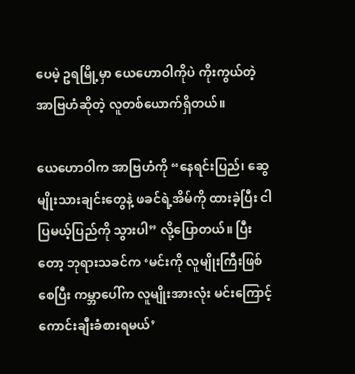ပေမဲ့ ဥရမြို့မှာ ယေဟောဝါကိုပဲ ကိုးကွယ်တဲ့ အာဗြဟံဆိုတဲ့ လူတစ်ယောက်ရှိတယ်။

ယေဟောဝါက အာဗြဟံကို “နေရင်းပြည်၊ ဆွေမျိုးသားချင်းတွေနဲ့ ဖခင်ရဲ့အိမ်ကို ထားခဲ့ပြီး ငါပြမယ့်ပြည်ကို သွားပါ” လို့ပြောတယ်။ ပြီးတော့ ဘုရားသခင်က ‘မင်းကို လူမျိုးကြီးဖြစ်စေပြီး ကမ္ဘာပေါ်က လူမျိုးအားလုံး မင်းကြောင့် ကောင်းချီးခံစားရမယ်’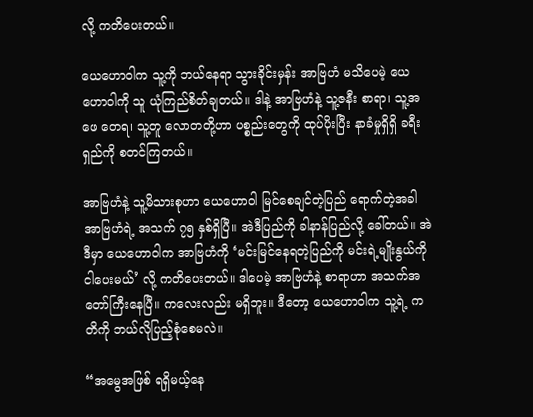လို့ ကတိပေးတယ်။

ယေဟောဝါက သူ့ကို ဘယ်နေရာ သွားခိုင်းမှန်း အာဗြဟံ မသိပေမဲ့ ယေဟောဝါကို သူ ယုံကြည်စိတ်ချတယ်။ ဒါနဲ့ အာဗြဟံနဲ့ သူ့ဇနီး စာရာ၊ သူ့အဖေ တေရ၊ သူ့တူ လောတတို့ဟာ ပစ္စည်းတွေကို ထုပ်ပိုးပြီး နာခံမှုရှိရှိ ခရီးရှည်ကို စတင်ကြတယ်။

အာဗြဟံနဲ့ သူ့မိသားစုဟာ ယေဟောဝါ မြင်စေချင်တဲ့ပြည် ရောက်တဲ့အခါ အာဗြဟံရဲ့ အသက် ၇၅ နှစ်ရှိပြီ။ အဲဒီပြည်ကို ခါနာန်ပြည်လို့ ခေါ်တယ်။ အဲဒီမှာ ယေဟောဝါက အာဗြဟံကို ‘မင်းမြင်နေရတဲ့ပြည်ကို မင်းရဲ့မျိုးနွယ်ကို ငါပေးမယ်’ လို့ ကတိပေးတယ်။ ဒါပေမဲ့ အာဗြဟံနဲ့ စာရာဟာ အသက်အတော်ကြီးနေပြီ။ ကလေးလည်း မရှိဘူး။ ဒီတော့ ယေဟောဝါက သူ့ရဲ့ ကတိကို ဘယ်လိုပြည့်စုံစေမလဲ။

“အမွေအဖြစ် ရရှိမယ့်နေ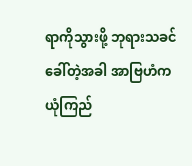ရာကိုသွားဖို့ ဘုရားသခင် ခေါ်တဲ့အခါ အာဗြဟံက ယုံကြည်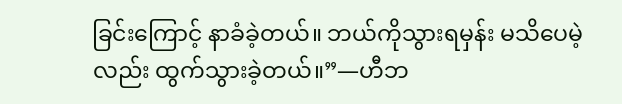ခြင်းကြောင့် နာခံခဲ့တယ်။ ဘယ်ကိုသွားရမှန်း မသိပေမဲ့လည်း ထွက်သွားခဲ့တယ်။”—ဟီဘ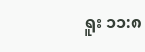ရူး ၁၁:၈